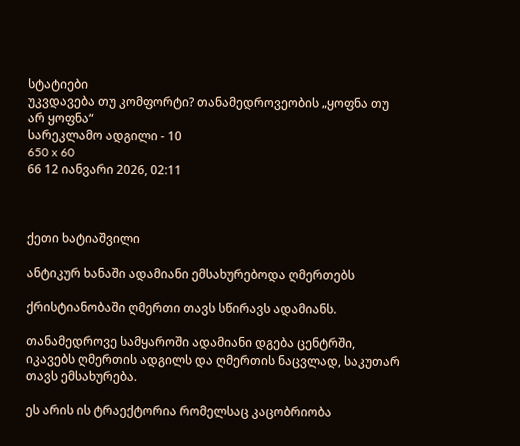სტატიები
უკვდავება თუ კომფორტი? თანამედროვეობის „ყოფნა თუ არ ყოფნა“
სარეკლამო ადგილი - 10
650 x 60
66 12 იანვარი 2026, 02:11



ქეთი ხატიაშვილი

ანტიკურ ხანაში ადამიანი ემსახურებოდა ღმერთებს

ქრისტიანობაში ღმერთი თავს სწირავს ადამიანს.

თანამედროვე სამყაროში ადამიანი დგება ცენტრში, იკავებს ღმერთის ადგილს და ღმერთის ნაცვლად, საკუთარ თავს ემსახურება.

ეს არის ის ტრაექტორია რომელსაც კაცობრიობა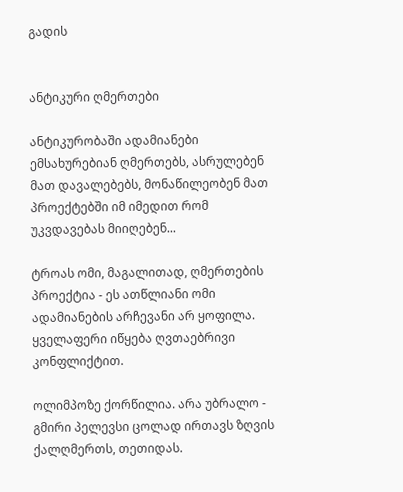გადის


ანტიკური ღმერთები

ანტიკურობაში ადამიანები ემსახურებიან ღმერთებს, ასრულებენ მათ დავალებებს, მონაწილეობენ მათ პროექტებში იმ იმედით რომ უკვდავებას მიიღებენ...

ტროას ომი, მაგალითად, ღმერთების პროექტია - ეს ათწლიანი ომი ადამიანების არჩევანი არ ყოფილა. ყველაფერი იწყება ღვთაებრივი კონფლიქტით.

ოლიმპოზე ქორწილია. არა უბრალო - გმირი პელევსი ცოლად ირთავს ზღვის ქალღმერთს, თეთიდას.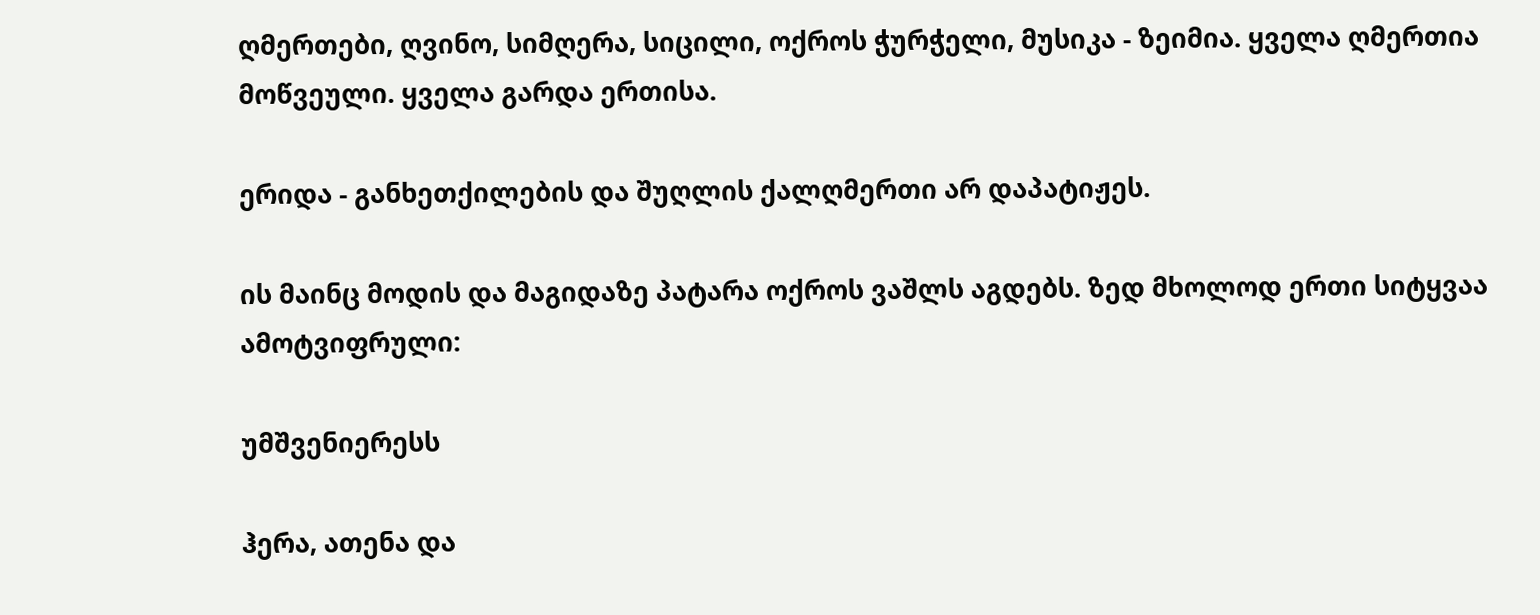ღმერთები, ღვინო, სიმღერა, სიცილი, ოქროს ჭურჭელი, მუსიკა - ზეიმია. ყველა ღმერთია მოწვეული. ყველა გარდა ერთისა.

ერიდა - განხეთქილების და შუღლის ქალღმერთი არ დაპატიჟეს.

ის მაინც მოდის და მაგიდაზე პატარა ოქროს ვაშლს აგდებს. ზედ მხოლოდ ერთი სიტყვაა ამოტვიფრული:

უმშვენიერესს

ჰერა, ათენა და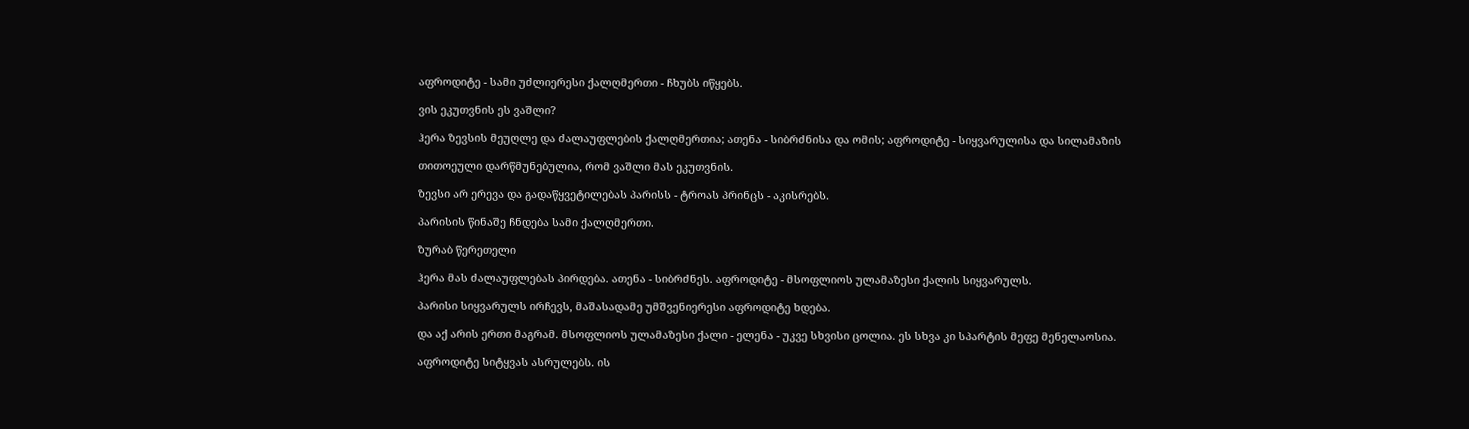აფროდიტე - სამი უძლიერესი ქალღმერთი - ჩხუბს იწყებს.

ვის ეკუთვნის ეს ვაშლი?

ჰერა ზევსის მეუღლე და ძალაუფლების ქალღმერთია; ათენა - სიბრძნისა და ომის; აფროდიტე - სიყვარულისა და სილამაზის

თითოეული დარწმუნებულია, რომ ვაშლი მას ეკუთვნის.

ზევსი არ ერევა და გადაწყვეტილებას პარისს - ტროას პრინცს - აკისრებს.

პარისის წინაშე ჩნდება სამი ქალღმერთი.

ზურაბ წერეთელი

ჰერა მას ძალაუფლებას პირდება. ათენა - სიბრძნეს. აფროდიტე - მსოფლიოს ულამაზესი ქალის სიყვარულს.

პარისი სიყვარულს ირჩევს, მაშასადამე უმშვენიერესი აფროდიტე ხდება.

და აქ არის ერთი მაგრამ. მსოფლიოს ულამაზესი ქალი - ელენა - უკვე სხვისი ცოლია. ეს სხვა კი სპარტის მეფე მენელაოსია.

აფროდიტე სიტყვას ასრულებს. ის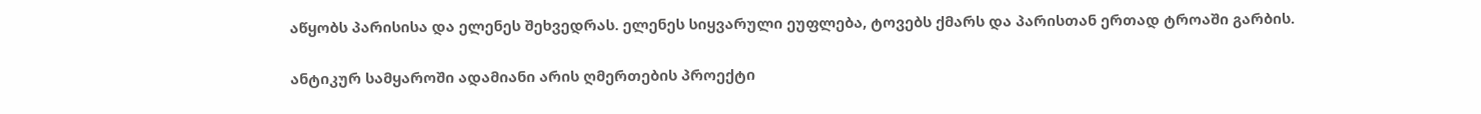აწყობს პარისისა და ელენეს შეხვედრას. ელენეს სიყვარული ეუფლება, ტოვებს ქმარს და პარისთან ერთად ტროაში გარბის.

ანტიკურ სამყაროში ადამიანი არის ღმერთების პროექტი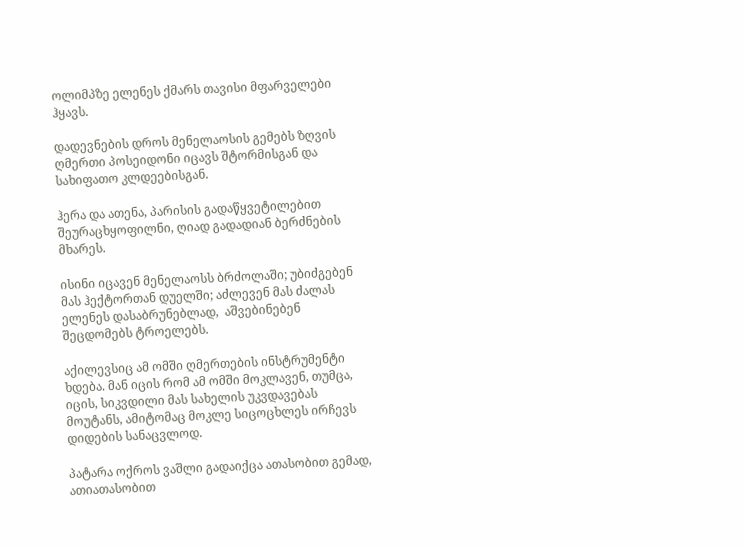ოლიმპზე ელენეს ქმარს თავისი მფარველები ჰყავს.

დადევნების დროს მენელაოსის გემებს ზღვის ღმერთი პოსეიდონი იცავს შტორმისგან და სახიფათო კლდეებისგან.

ჰერა და ათენა, პარისის გადაწყვეტილებით შეურაცხყოფილნი, ღიად გადადიან ბერძნების მხარეს.

ისინი იცავენ მენელაოსს ბრძოლაში; უბიძგებენ მას ჰექტორთან დუელში; აძლევენ მას ძალას ელენეს დასაბრუნებლად,  აშვებინებენ შეცდომებს ტროელებს.

აქილევსიც ამ ომში ღმერთების ინსტრუმენტი ხდება. მან იცის რომ ამ ომში მოკლავენ, თუმცა, იცის, სიკვდილი მას სახელის უკვდავებას მოუტანს, ამიტომაც მოკლე სიცოცხლეს ირჩევს დიდების სანაცვლოდ.

პატარა ოქროს ვაშლი გადაიქცა ათასობით გემად,  ათიათასობით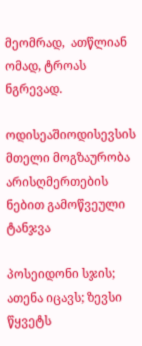მეომრად,  ათწლიან ომად, ტროას ნგრევად.

ოდისეაშიოდისევსის მთელი მოგზაურობა არისღმერთების ნებით გამოწვეული ტანჯვა

პოსეიდონი სჯის; ათენა იცავს; ზევსი წყვეტს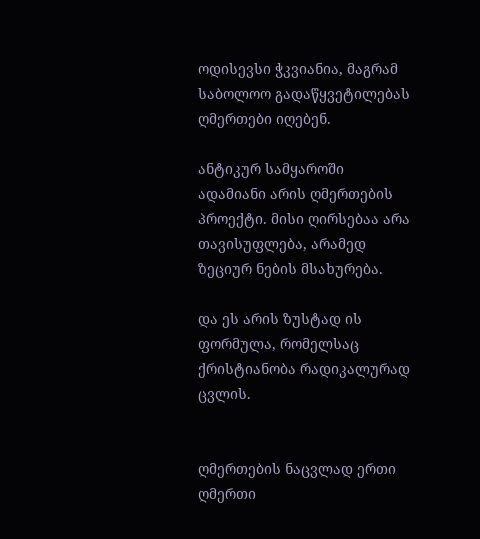ოდისევსი ჭკვიანია, მაგრამ საბოლოო გადაწყვეტილებას ღმერთები იღებენ.

ანტიკურ სამყაროში ადამიანი არის ღმერთების პროექტი. მისი ღირსებაა არა თავისუფლება, არამედ ზეციურ ნების მსახურება.

და ეს არის ზუსტად ის ფორმულა, რომელსაც ქრისტიანობა რადიკალურად ცვლის.


ღმერთების ნაცვლად ერთი ღმერთი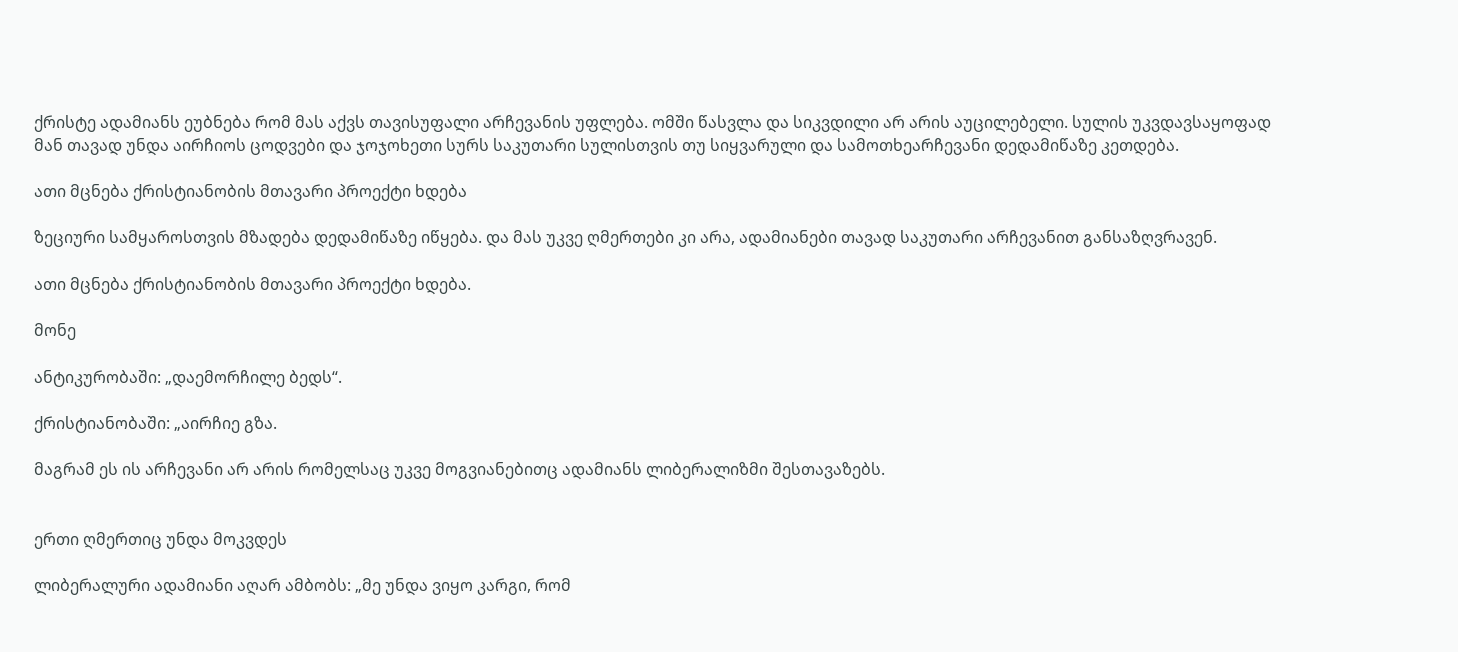ქრისტე ადამიანს ეუბნება რომ მას აქვს თავისუფალი არჩევანის უფლება. ომში წასვლა და სიკვდილი არ არის აუცილებელი. სულის უკვდავსაყოფად მან თავად უნდა აირჩიოს ცოდვები და ჯოჯოხეთი სურს საკუთარი სულისთვის თუ სიყვარული და სამოთხეარჩევანი დედამიწაზე კეთდება.

ათი მცნება ქრისტიანობის მთავარი პროექტი ხდება

ზეციური სამყაროსთვის მზადება დედამიწაზე იწყება. და მას უკვე ღმერთები კი არა, ადამიანები თავად საკუთარი არჩევანით განსაზღვრავენ.

ათი მცნება ქრისტიანობის მთავარი პროექტი ხდება.

მონე

ანტიკურობაში: „დაემორჩილე ბედს“.

ქრისტიანობაში: „აირჩიე გზა.

მაგრამ ეს ის არჩევანი არ არის რომელსაც უკვე მოგვიანებითც ადამიანს ლიბერალიზმი შესთავაზებს.


ერთი ღმერთიც უნდა მოკვდეს

ლიბერალური ადამიანი აღარ ამბობს: „მე უნდა ვიყო კარგი, რომ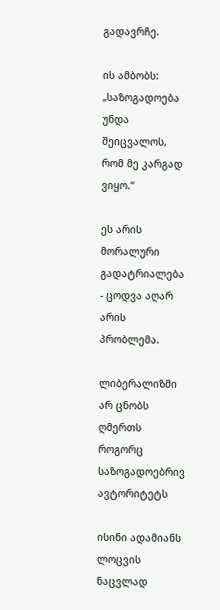გადავრჩე.

ის ამბობს: „საზოგადოება უნდა შეიცვალოს, რომ მე კარგად ვიყო.“

ეს არის მორალური გადატრიალება - ცოდვა აღარ არის პრობლემა.

ლიბერალიზმი არ ცნობს ღმერთს როგორც საზოგადოებრივ ავტორიტეტს

ისინი ადამიანს ლოცვის ნაცვლად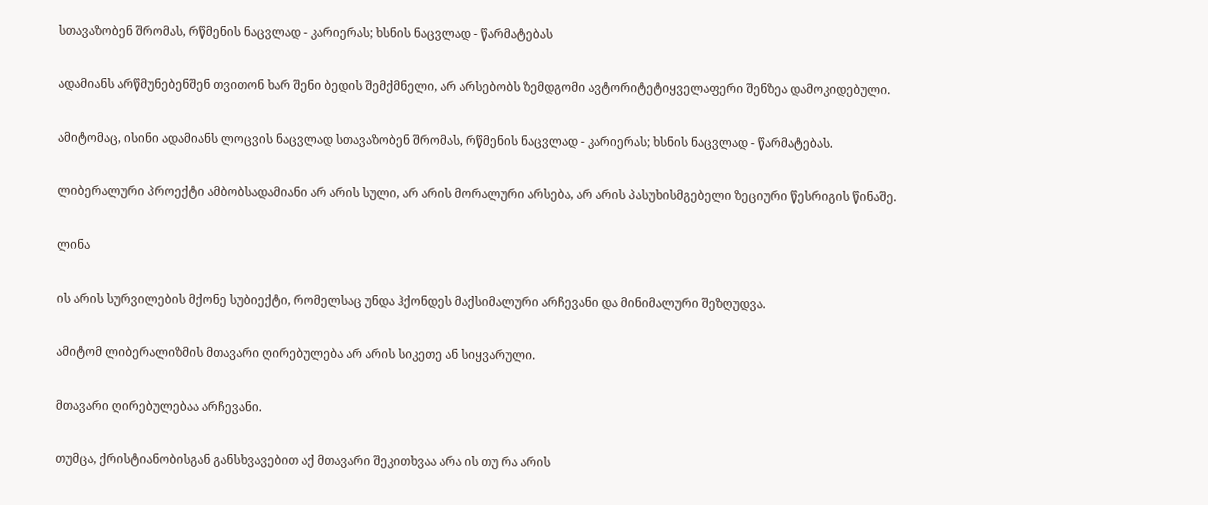სთავაზობენ შრომას, რწმენის ნაცვლად - კარიერას; ხსნის ნაცვლად - წარმატებას

ადამიანს არწმუნებენშენ თვითონ ხარ შენი ბედის შემქმნელი, არ არსებობს ზემდგომი ავტორიტეტიყველაფერი შენზეა დამოკიდებული.

ამიტომაც, ისინი ადამიანს ლოცვის ნაცვლად სთავაზობენ შრომას, რწმენის ნაცვლად - კარიერას; ხსნის ნაცვლად - წარმატებას.

ლიბერალური პროექტი ამბობსადამიანი არ არის სული, არ არის მორალური არსება, არ არის პასუხისმგებელი ზეციური წესრიგის წინაშე.

ლინა

ის არის სურვილების მქონე სუბიექტი, რომელსაც უნდა ჰქონდეს მაქსიმალური არჩევანი და მინიმალური შეზღუდვა.

ამიტომ ლიბერალიზმის მთავარი ღირებულება არ არის სიკეთე ან სიყვარული.

მთავარი ღირებულებაა არჩევანი.

თუმცა, ქრისტიანობისგან განსხვავებით აქ მთავარი შეკითხვაა არა ის თუ რა არის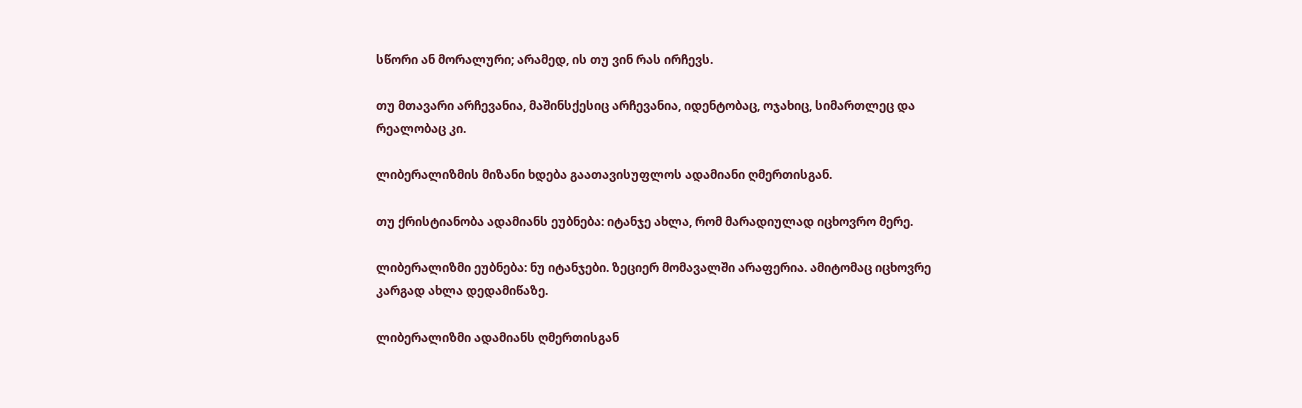სწორი ან მორალური; არამედ, ის თუ ვინ რას ირჩევს.

თუ მთავარი არჩევანია, მაშინსქესიც არჩევანია, იდენტობაც, ოჯახიც, სიმართლეც და რეალობაც კი.

ლიბერალიზმის მიზანი ხდება გაათავისუფლოს ადამიანი ღმერთისგან.

თუ ქრისტიანობა ადამიანს ეუბნება: იტანჯე ახლა, რომ მარადიულად იცხოვრო მერე.

ლიბერალიზმი ეუბნება: ნუ იტანჯები. ზეციერ მომავალში არაფერია. ამიტომაც იცხოვრე კარგად ახლა დედამიწაზე.

ლიბერალიზმი ადამიანს ღმერთისგან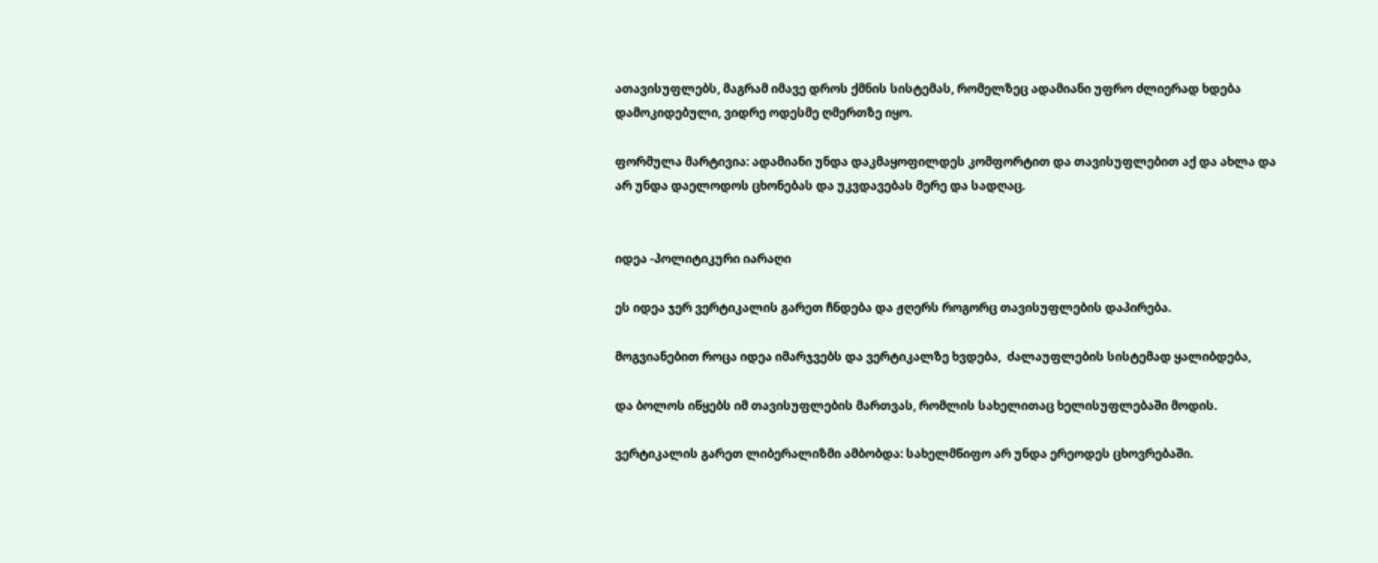ათავისუფლებს, მაგრამ იმავე დროს ქმნის სისტემას, რომელზეც ადამიანი უფრო ძლიერად ხდება დამოკიდებული, ვიდრე ოდესმე ღმერთზე იყო.

ფორმულა მარტივია: ადამიანი უნდა დაკმაყოფილდეს კომფორტით და თავისუფლებით აქ და ახლა და არ უნდა დაელოდოს ცხონებას და უკვდავებას მერე და სადღაც.


იდეა -პოლიტიკური იარაღი

ეს იდეა ჯერ ვერტიკალის გარეთ ჩნდება და ჟღერს როგორც თავისუფლების დაპირება.

მოგვიანებით როცა იდეა იმარჯვებს და ვერტიკალზე ხვდება,  ძალაუფლების სისტემად ყალიბდება,

და ბოლოს იწყებს იმ თავისუფლების მართვას, რომლის სახელითაც ხელისუფლებაში მოდის.

ვერტიკალის გარეთ ლიბერალიზმი ამბობდა: სახელმწიფო არ უნდა ერეოდეს ცხოვრებაში.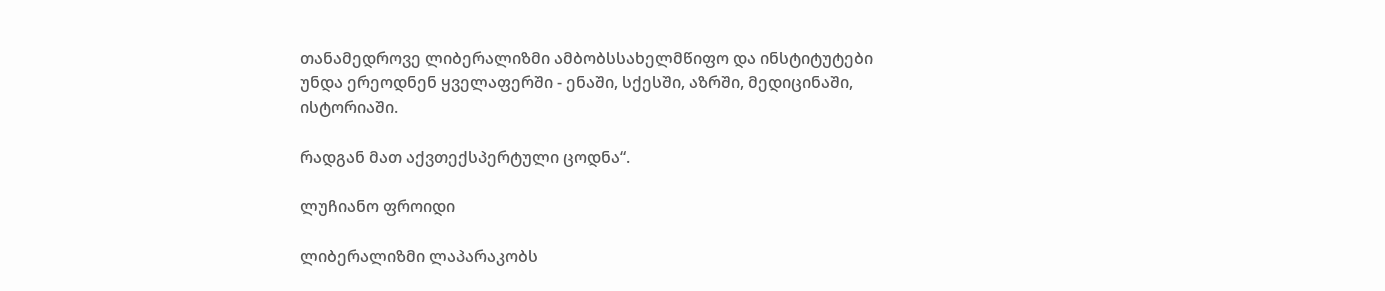თანამედროვე ლიბერალიზმი ამბობსსახელმწიფო და ინსტიტუტები უნდა ერეოდნენ ყველაფერში - ენაში, სქესში, აზრში, მედიცინაში, ისტორიაში.

რადგან მათ აქვთექსპერტული ცოდნა“.

ლუჩიანო ფროიდი

ლიბერალიზმი ლაპარაკობს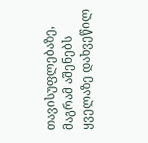თავისუფლებაზე, მაგრამ აშენებს ყველაზე დახვეწილ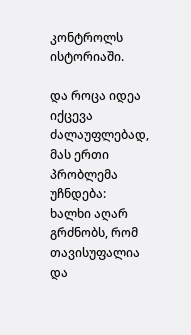კონტროლს ისტორიაში.

და როცა იდეა იქცევა ძალაუფლებად, მას ერთი პრობლემა უჩნდება: ხალხი აღარ გრძნობს, რომ თავისუფალია და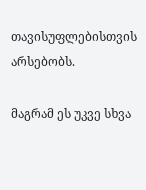თავისუფლებისთვის არსებობს.

მაგრამ ეს უკვე სხვა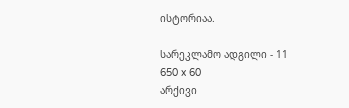ისტორიაა.

სარეკლამო ადგილი - 11
650 x 60
არქივი